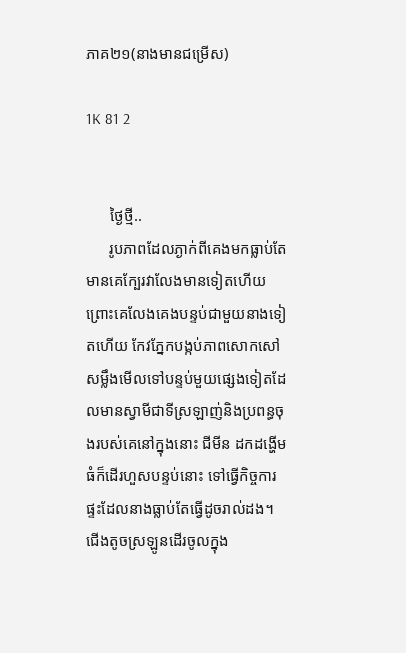ភាគ២១(នាងមានជម្រើស)

1K 81 2


      ថ្ងៃថ្មី..
      រូបភាពដែលភ្ងាក់ពីគេងមកធ្លាប់តែមានគេក្បែរវាលែងមានទៀតហើយ ព្រោះគេលែងគេងបន្ទប់ជាមួយនាងទៀតហើយ កែវភ្នែកបង្កប់ភាពសោកសៅសម្លឹងមើលទៅបន្ទប់មួយផ្សេងទៀតដែលមានស្វាមីជាទីស្រឡាញ់និងប្រពន្ធចុងរបស់គេនៅក្នុងនោះ ជីមីន ដកដង្ហើមធំក៏ដើរហួសបន្ទប់នោះ ទៅធ្វើកិច្ចការផ្ទះដែលនាងធ្លាប់តែធ្វើដូចរាល់ដង។ ជើងតូចស្រឡូនដើរចូលក្នុង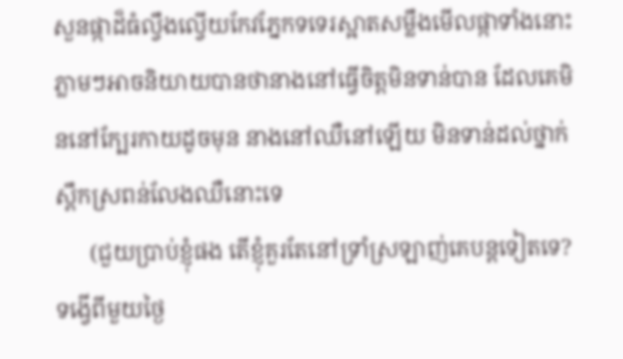សួនផ្កាដ៏ធំល្វឹងល្វើយកែវភ្នែកទទេរស្អាតសម្លឹងមើលផ្កាទាំងនោះ ភ្លាមៗអាចនិយាយបានថានាងនៅធ្វើចិត្តមិនទាន់បាន ដែលគេមិននៅក្បែរកាយដូចមុន នាងនៅឈឺនៅឡើយ មិនទាន់ដល់ថ្នាក់ស្ពឹកស្រពន់លែងឈឺនោះទេ
      (ជួយប្រាប់ខ្ញុំផង តើខ្ញុំគួរតែនៅទ្រាំស្រឡាញ់គេបន្តទៀតទេ? ទង្វើពីមួយថ្ងៃ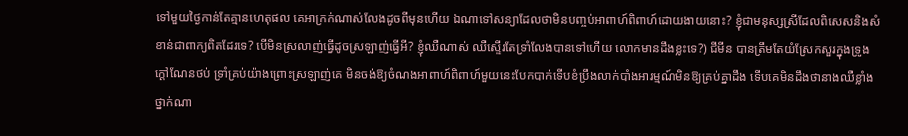ទៅមួយថ្ងៃកាន់តែគ្មានហេតុផល គេអាក្រក់ណាស់លែងដូចពីមុនហើយ ឯណាទៅសន្យាដែលថាមិនបញ្ចប់អាពាហ៍ពិពាហ៍ដោយងាយនោះ? ខ្ញុំជាមនុស្សស្រីដែលពិសេសនិងសំខាន់ជាពាក្យពិតដែរទេ? បើមិនស្រលាញ់ធ្វើដូចស្រឡាញ់ធ្វើអី? ខ្ញុំឈឺណាស់ ឈឺស្ទើរតែទ្រាំលែងបានទៅហើយ លោកមានដឹងខ្លះទេ?) ជីមីន បានត្រឹមតែយំស្រែកសួរក្នុងទ្រូងក្តៅណែនថប់ ទ្រាំគ្រប់យ៉ាងព្រោះស្រឡាញ់គេ មិនចង់ឱ្យចំណងអាពាហ៍ពិពាហ៍មួយនេះបែកបាក់ទើបខំប្រឹងលាក់បាំងអារម្មណ៍មិនឱ្យគ្រប់គ្នាដឹង ទើបគេមិនដឹងថានាងឈឺខ្លាំងថ្នាក់ណា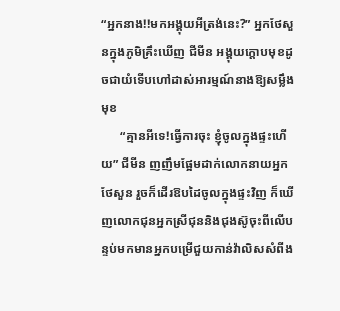“អ្នកនាង!!មកអង្គុយអីត្រង់នេះ?” អ្នកថែសួនក្នុងភូមិគ្រឹះឃើញ ជីមីន អង្គុយក្តោបមុខដូចជាយំទើបហៅដាស់អារម្មណ៍នាងឱ្យសម្លឹងមុខ
      “គ្មានអីទេ!ធ្វើការចុះ ខ្ញុំចូលក្នុងផ្ទះហើយ” ជីមីន ញញឹមផ្អែមដាក់លោកនាយអ្នកថែសួន រួចក៏ដើរឱបដៃចូលក្នុងផ្ទះវិញ ក៏ឃើញលោកជុនអ្នកស្រីជុននិងជុងស៊ូចុះពីលើបន្ទប់មកមានអ្នកបម្រើជួយកាន់វ៉ាលិសសំពីង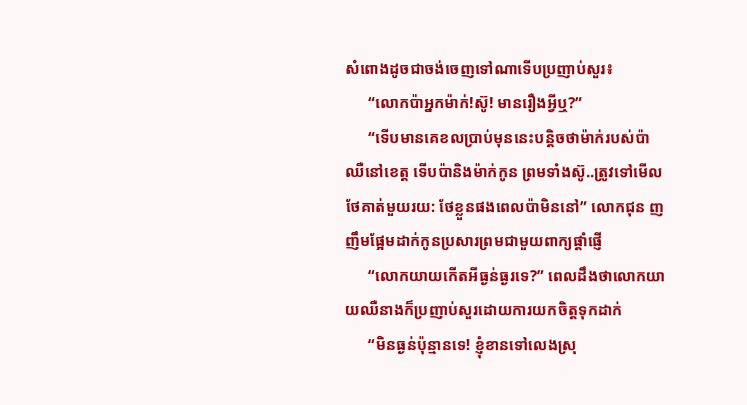សំពោងដូចជាចង់ចេញទៅណាទើបប្រញាប់សួរ៖
      “លោកប៉ាអ្នកម៉ាក់!ស៊ូ! មានរឿងអ្វីឬ?”
      “ទើបមានគេខលប្រាប់មុននេះបន្តិចថាម៉ាក់របស់ប៉ាឈឺនៅខេត្ត ទើបប៉ានិងម៉ាក់កូន ព្រមទាំងស៊ូ..ត្រូវទៅមើលថែគាត់មួយរយ: ថែខ្លួនផងពេលប៉ាមិននៅ” លោកជុន ញញឹមផ្អែមដាក់កូនប្រសារព្រមជាមួយពាក្យផ្តាំផ្ញើ
      “លោកយាយកើតអីធ្ងន់ធ្ងរទេ?” ពេលដឹងថាលោកយាយឈឺនាងក៏ប្រញាប់សួរដោយការយកចិត្តទុកដាក់
      “មិនធ្ងន់ប៉ុន្មានទេ! ខ្ញុំខានទៅលេងស្រុ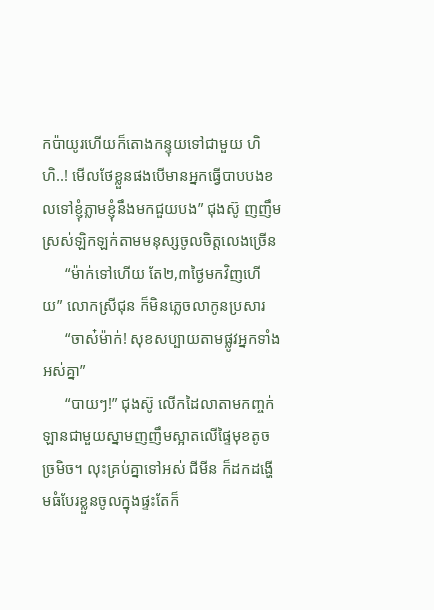កប៉ាយូរហើយក៏តោងកន្ទុយទៅជាមួយ ហិហិ..! មើលថែខ្លួនផងបើមានអ្នកធ្វើបាបបងខលទៅខ្ញុំភ្លាមខ្ញុំនឹងមកជួយបង” ជុងស៊ូ ញញឹមស្រស់ឡិកឡក់តាមមនុស្សចូលចិត្តលេងច្រើន
      “ម៉ាក់ទៅហើយ តែ២,៣ថ្ងៃមកវិញហើយ” លោកស្រីជុន ក៏មិនភ្លេចលាកូនប្រសារ
      “ចាស៎ម៉ាក់! សុខសប្បាយតាមផ្លូវអ្នកទាំងអស់គ្នា”
      “បាយៗ!” ជុងស៊ូ លើកដៃលាតាមកញ្ចក់ឡានជាមួយស្នាមញញឹមស្អាតលើផ្ទៃមុខតូចច្រមិច។ លុះគ្រប់គ្នាទៅអស់ ជីមីន ក៏ដកដង្ហើមធំបែរខ្លួនចូលក្នុងផ្ទះតែក៏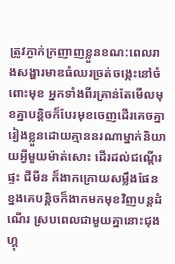ត្រូវភ្ងាក់ក្រញាញខ្លួនខណ:ពេលរាងសង្ហារមាឌធំឈរច្រត់ចង្កេះនៅចំពោះមុខ អ្នកទាំងពីរគ្រាន់តែមើលមុខគ្នាបន្តិចក៏បែរមុខចេញដើរគេចគ្នារៀងខ្លួនដោយគ្មាននរណាម្នាក់និយាយអ្វីមួយម៉ាត់សោះ ដើរដល់ជណ្តើរផ្ទះ ជីមីន ក៏ងាកក្រោយសម្លឹងផែនខ្នងគេបន្តិចក៏ងាកមកមុខវិញបន្តដំណើរ ស្របពេលជាមួយគ្នានោះជុងហ្គុ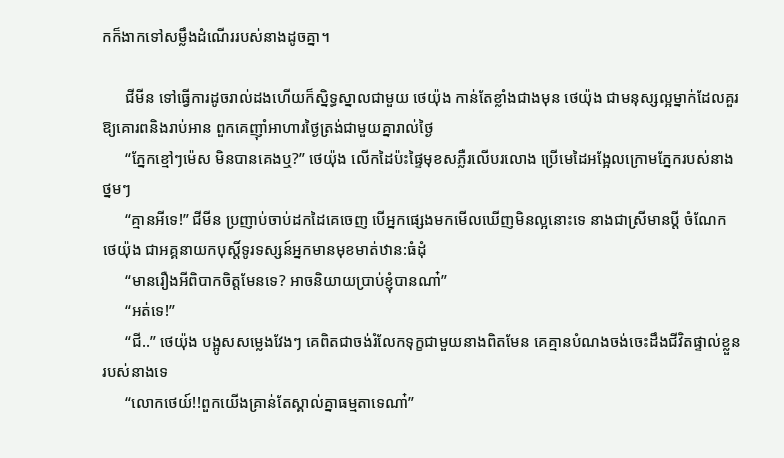កក៏ងាកទៅសម្លឹងដំណើររបស់នាងដូចគ្នា។

      ជីមីន ទៅធ្វើការដូចរាល់ដងហើយក៏ស្និទ្ធស្នាលជាមួយ ថេយ៉ុង កាន់តែខ្លាំងជាងមុន ថេយ៉ុង ជាមនុស្សល្អម្នាក់ដែលគួរឱ្យគោរពនិងរាប់អាន ពួកគេញ៉ាំអាហារថ្ងៃត្រង់ជាមួយគ្នារាល់ថ្ងៃ
      “ភ្នែកខ្មៅៗម៉េស មិនបានគេងឬ?” ថេយ៉ុង លើកដៃប៉ះផ្ទៃមុខសភ្លឺរលើបរលោង ប្រើមេដៃអង្អែលក្រោមភ្នែករបស់នាងថ្នមៗ
      “គ្មានអីទេ!” ជីមីន ប្រញាប់ចាប់ដកដៃគេចេញ បើអ្នកផ្សេងមកមើលឃើញមិនល្អនោះទេ នាងជាស្រីមានប្តី ចំណែក ថេយ៉ុង ជាអគ្គនាយកបុស្តិ៍ទូរទស្សន៍អ្នកមានមុខមាត់ឋាន:ធំដុំ
      “មានរឿងអីពិបាកចិត្តមែនទេ? អាចនិយាយប្រាប់ខ្ញុំបានណា៎”
      “អត់ទេ!”
      “ជី..” ថេយ៉ុង បង្អូសសម្លេងវែងៗ គេពិតជាចង់រំលែកទុក្ខជាមួយនាងពិតមែន គេគ្មានបំណងចង់ចេះដឹងជីវិតផ្ទាល់ខ្លួនរបស់នាងទេ
      “លោកថេយ៍!!ពួកយើងគ្រាន់តែស្គាល់គ្នាធម្មតាទេណា៎”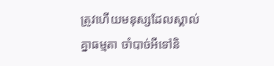ត្រូវហើយមនុស្សដែលស្គាល់គ្នាធម្មតា ចាំបាច់អីទៅនិ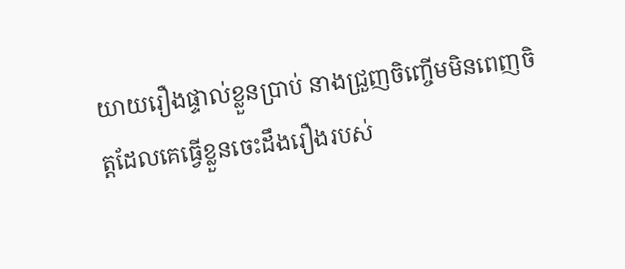យាយរឿងផ្ទាល់ខ្លួនប្រាប់ នាងជ្រួញចិញ្ចើមមិនពេញចិត្តដែលគេធ្វើខ្លួនចេះដឹងរឿងរបស់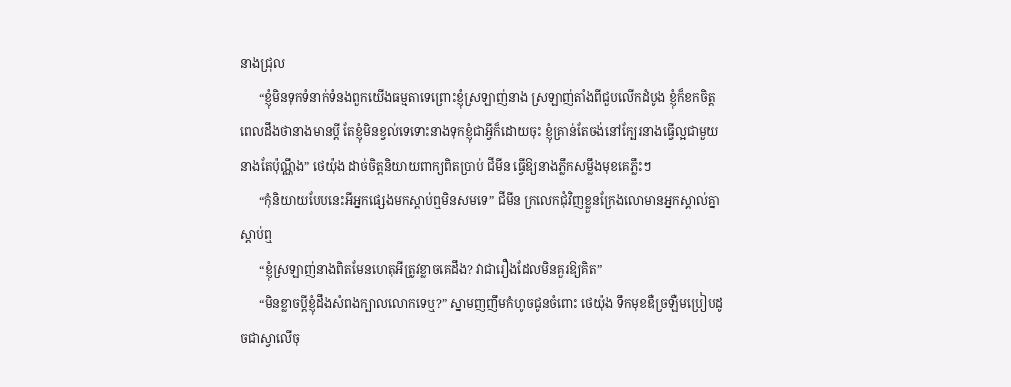នាងជ្រុល
      “ខ្ញុំមិនទុកទំនាក់ទំនងពួកយើងធម្មតាទេព្រោះខ្ញុំស្រឡាញ់នាង ស្រឡាញ់តាំងពីជួបលើកដំបូង ខ្ញុំក៏ខកចិត្តពេលដឹងថានាងមានប្តី តែខ្ញុំមិនខ្វល់ទេទោះនាងទុកខ្ញុំជាអ្វីក៏ដោយចុះ ខ្ញុំគ្រាន់តែចង់នៅក្បែរនាងធ្វើល្អជាមួយនាងតែប៉ុណ្ណឹង” ថេយ៉ុង ដាច់ចិត្តនិយាយពាក្យពិតប្រាប់ ជីមីន ធ្វើឱ្យនាងភ្លឹកសម្លឹងមុខគេភ្លឹះៗ
      “កុំនិយាយបែបនេះអីអ្នកផ្សេងមកស្តាប់ឮមិនសមទេ” ជីមីន ក្រលេកជុំវិញខ្លួនក្រែងលោមានអ្នកស្គាល់គ្នាស្តាប់ឮ
      “ខ្ញុំស្រឡាញ់នាងពិតមែនហេតុអីត្រូវខ្លាចគេដឹង? វាជារឿងដែលមិនគួរឱ្យគិត”
      “មិនខ្លាចប្តីខ្ញុំដឹងសំពងក្បាលលោកទេឬ?” ស្នាមញញឹមកំហូចជូនចំពោះ ថេយ៉ុង ទឹកមុខឌឺច្រឡឺមប្រៀបដូចជាស្វាលើចុ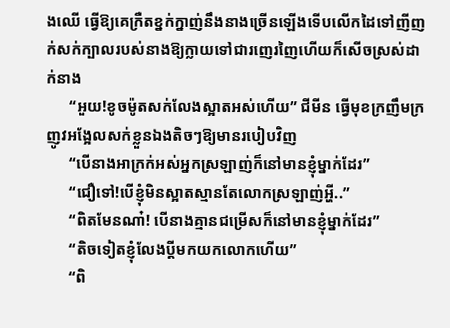ងឈើ ធ្វើឱ្យគេក្រឺតខ្នក់ក្នាញ់នឹងនាងច្រើនឡើងទើបលើកដៃទៅញីញក់សក់ក្បាលរបស់នាងឱ្យក្លាយទៅជារញេរញៃហើយក៏សើចស្រស់ដាក់នាង
      “អួយ!ខូចម៉ូតសក់លែងស្អាតអស់ហើយ” ជីមីន ធ្វើមុខក្រញឹមក្រញូវអង្អែលសក់ខ្លួនឯងតិចៗឱ្យមានរបៀបវិញ
      “បើនាងអាក្រក់អស់អ្នកស្រឡាញ់ក៏នៅមានខ្ញុំម្នាក់ដែរ”
      “ជឿទៅ!បើខ្ញុំមិនស្អាតស្មានតែលោកស្រឡាញ់អ្ហី..”
      “ពិតមែនណា៎! បើនាងគ្មានជម្រើសក៏នៅមានខ្ញុំម្នាក់ដែរ”
      “តិចទៀតខ្ញុំលែងប្តីមកយកលោកហើយ”
      “ពិ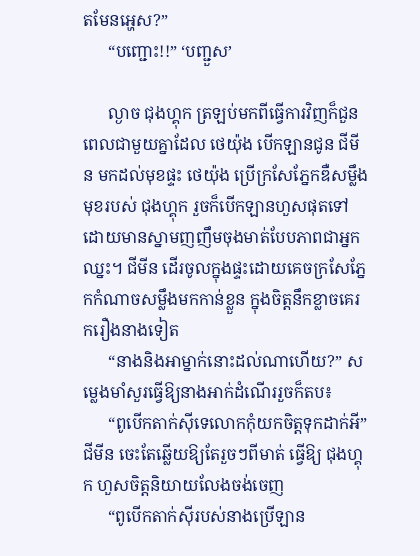តមែនអ្ហេស?”
      “បញ្ជោះ!!” ‘បញ្ជួស’

      ល្ងាច ជុងហ្គុក ត្រឡប់មកពីធ្វើការវិញក៏ជួនពេលជាមួយគ្នាដែល ថេយ៉ុង បើកឡានជូន ជីមីន មកដល់មុខផ្ទះ ថេយ៉ុង ប្រើក្រសែភ្នែកឌឺសម្លឹងមុខរបស់ ជុងហ្គុក រួចក៏បើកឡានហួសផុតទៅដោយមានស្នាមញញឹមចុងមាត់បែបភាពជាអ្នកឈ្នះ។ ជីមីន ដើរចូលក្នុងផ្ទះដោយគេចក្រសែភ្នែកកំណាចសម្លឹងមកកាន់ខ្លួន ក្នុងចិត្តនឹកខ្លាចគេរករឿងនាងទៀត
      “នាងនិងអាម្នាក់នោះដល់ណាហើយ?” សម្លេងមាំសួរធ្វើឱ្យនាងអាក់ដំណើររួចក៏តប៖
      “ពូបើកតាក់ស៊ីទេលោកកុំយកចិត្តទុកដាក់អី” ជីមីន ចេះតែឆ្លើយឱ្យតែរួចៗពីមាត់ ធ្វើឱ្យ ជុងហ្គុក ហួសចិត្តនិយាយលែងចង់ចេញ
      “ពូបើកតាក់ស៊ីរបស់នាងប្រើឡាន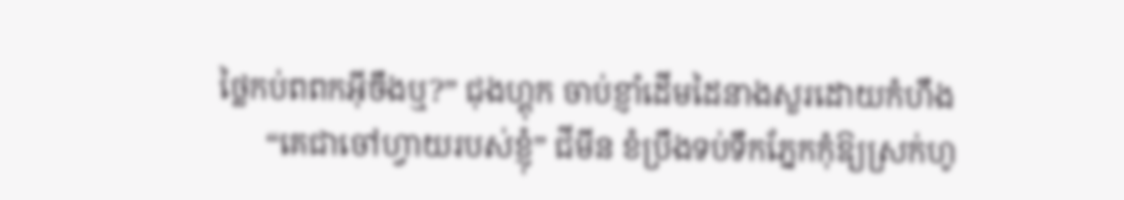ថ្លៃកប់ពពកអ៊ីចឹងឬ?” ជុងហ្គុក ចាប់ខ្ញាំដើមដៃនាងសួរដោយកំហឹង
      “គេជាចៅហ្វាយរបស់ខ្ញុំ” ជីមីន ខំប្រឹងទប់ទឹកភ្នែកកុំឱ្យស្រក់ហូ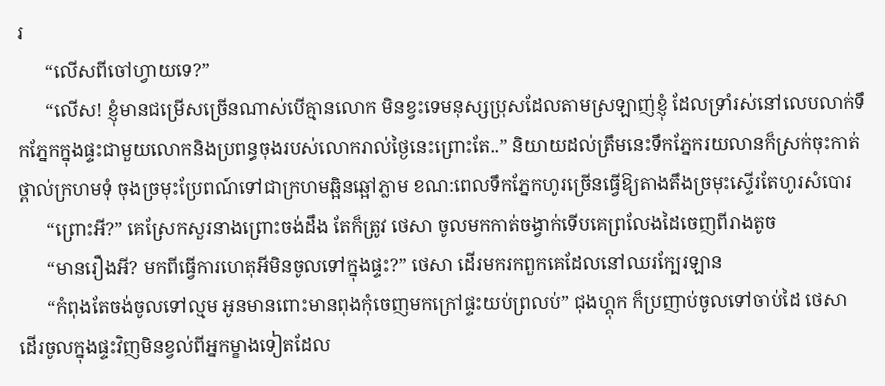រ
      “លើសពីចៅហ្វាយទេ?”
      “លើស! ខ្ញុំមានជម្រើសច្រើនណាស់បើគ្មានលោក មិនខ្វះទេមនុស្សប្រុសដែលតាមស្រឡាញ់ខ្ញុំ ដែលទ្រាំរស់នៅលេបលាក់ទឹកភ្នែកក្នុងផ្ទះជាមួយលោកនិងប្រពន្ធចុងរបស់លោករាល់ថ្ងៃនេះព្រោះតែ..” និយាយដល់ត្រឹមនេះទឹកភ្នែករយលានក៏ស្រក់ចុះកាត់ថ្ពាល់ក្រហមទុំ ចុងច្រមុះប្រែពណ៍ទៅជាក្រហមឆ្អិនឆ្អៅភ្លាម ខណ:ពេលទឹកភ្នែកហូរច្រើនធ្វើឱ្យតាងតឹងច្រមុះស្ទើរតែហូរសំបោរ
      “ព្រោះអី?” គេស្រែកសួរនាងព្រោះចង់ដឹង តែក៏ត្រូវ ថេសា ចូលមកកាត់ចង្វាក់ទើបគេព្រលែងដៃចេញពីរាងតូច
      “មានរឿងអី? មកពីធ្វើការហេតុអីមិនចូលទៅក្នុងផ្ទះ?” ថេសា ដើរមករកពួកគេដែលនៅឈរក្បែរឡាន
      “កំពុងតែចង់ចូលទៅល្មម អូនមានពោះមានពុងកុំចេញមកក្រៅផ្ទះយប់ព្រលប់” ជុងហ្គុក ក៏ប្រញាប់ចូលទៅចាប់ដៃ ថេសា ដើរចូលក្នុងផ្ទះវិញមិនខ្វល់ពីអ្នកម្ខាងទៀតដែល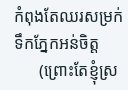កំពុងតែឈរសម្រក់ទឹកភ្នែកអន់ចិត្ត
      (ព្រោះតែខ្ញុំស្រ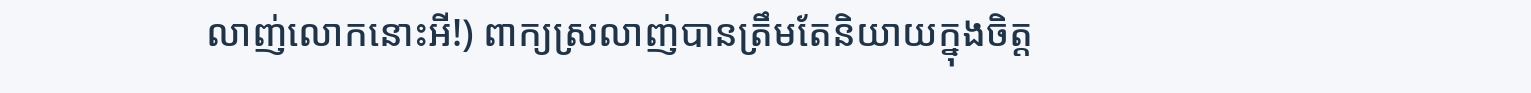លាញ់លោកនោះអី!) ពាក្យស្រលាញ់បានត្រឹមតែនិយាយក្នុងចិត្ត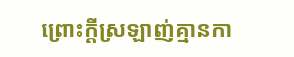ព្រោះក្តីស្រឡាញ់គ្មានកា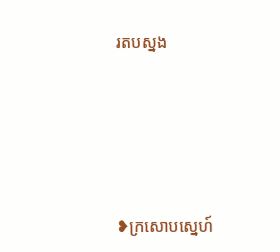រតបស្នង







❥ក្រសោបស្នេហ៍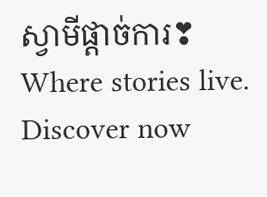ស្វាមីផ្តាច់ការ❣ Where stories live. Discover now